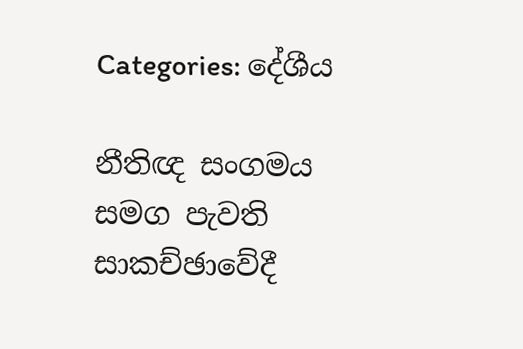Categories: දේශීය

නීතිඥ සංගමය සමග පැවති සාකච්ඡාවේදී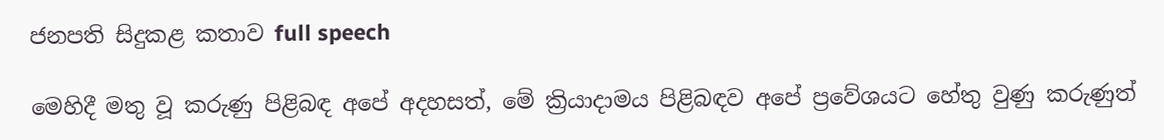ජනපති සිදුකළ කතාව full speech

මෙහිදී මතු වූ කරුණු පිළිබඳ අපේ අදහසත්, මේ ක්‍රියාදාමය පිළිබඳව අපේ ප්‍රවේශයට හේතු වුණු කරුණුත්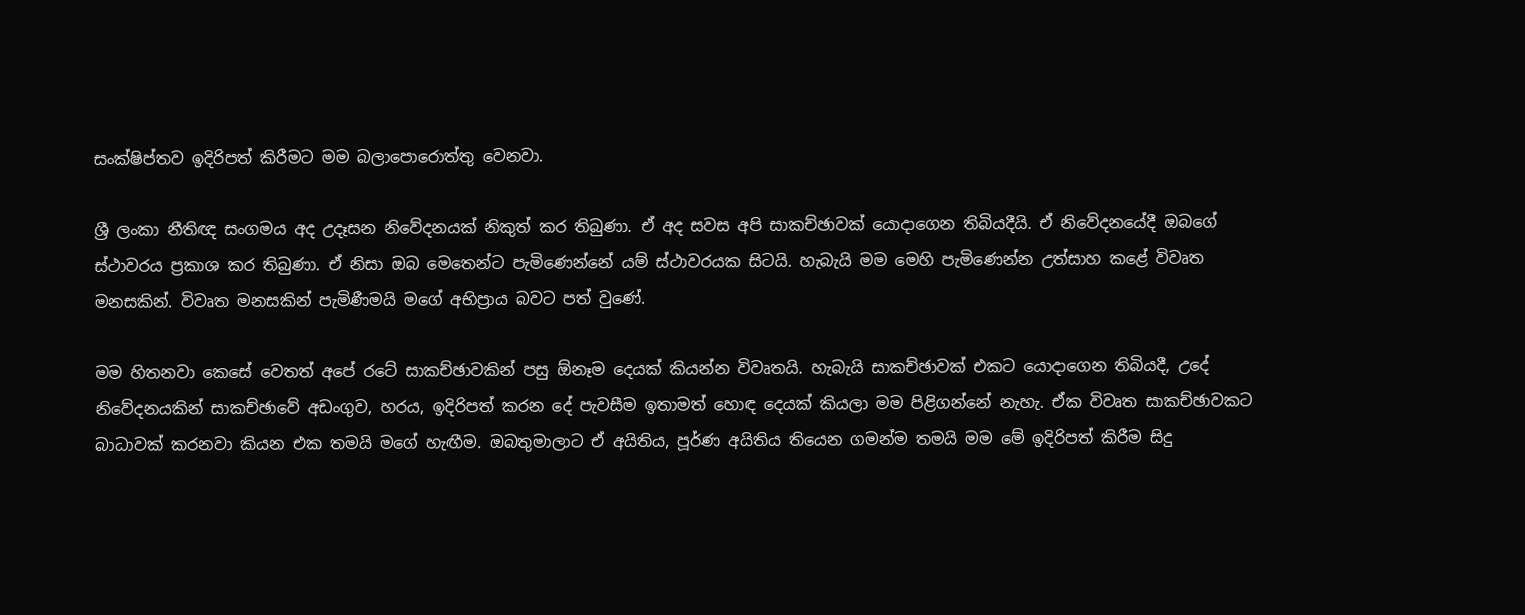සංක්ෂිප්තව ඉදිරිපත් කිරීමට මම බලාපොරොත්තු වෙනවා.

ශ්‍රී ලංකා නීතිඥ සංගමය අද උදෑසන නිවේදනයක් නිකුත් කර තිබුණා. ඒ අද සවස අපි සාකච්ඡාවක් යොදාගෙන තිබියදීයි. ඒ නිවේදනයේදී ඔබගේ ස්ථාවරය ප්‍රකාශ කර තිබුණා. ඒ නිසා ඔබ මෙතෙන්ට පැමිණෙන්නේ යම් ස්ථාවරයක සිටයි. හැබැයි මම මෙහි පැමිණෙන්න උත්සාහ කළේ විවෘත මනසකින්. විවෘත මනසකින් පැමිණීමයි මගේ අභිප්‍රාය බවට පත් වුණේ.

මම හිතනවා කෙසේ වෙතත් අපේ රටේ සාකච්ඡාවකින් පසු ඕනෑම දෙයක් කියන්න විවෘතයි. හැබැයි සාකච්ඡාවක් එකට යොදාගෙන තිබියදී, උදේ නිවේදනයකින් සාකච්ඡාවේ අඩංගුව, හරය, ඉදිරිපත් කරන දේ පැවසීම ඉතාමත් හොඳ දෙයක් කියලා මම පිළිගන්නේ නැහැ. ඒක විවෘත සාකච්ඡාවකට බාධාවක් කරනවා කියන එක තමයි මගේ හැඟීම. ඔබතුමාලාට ඒ අයිතිය, පූර්ණ අයිතිය තියෙන ගමන්ම තමයි මම මේ ඉදිරිපත් කිරීම සිදු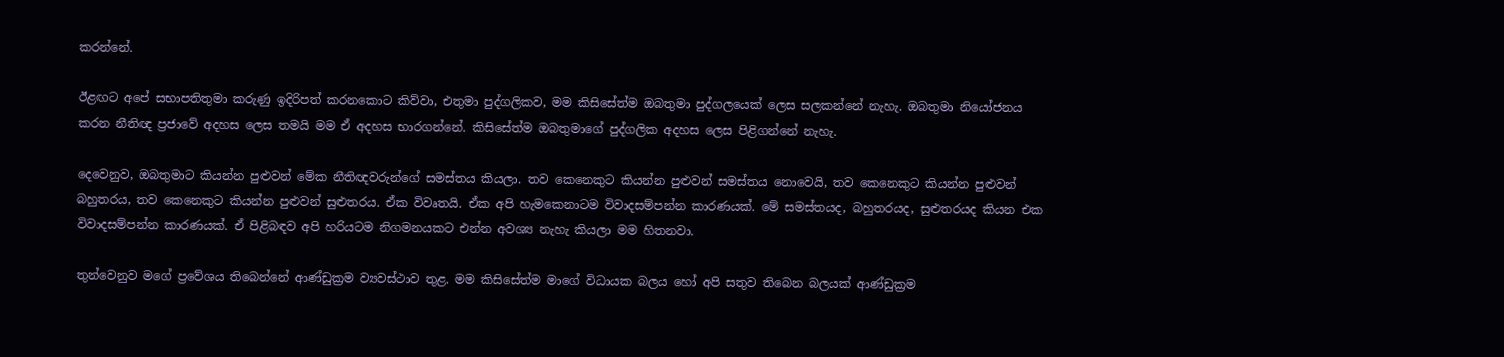කරන්නේ.

ඊළඟට අපේ සභාපතිතුමා කරුණු ඉදිරිපත් කරනකොට කිව්වා, එතුමා පුද්ගලිකව, මම කිසිසේත්ම ඔබතුමා පුද්ගලයෙක් ලෙස සලකන්නේ නැහැ. ඔබතුමා නියෝජනය කරන නීතිඥ ප්‍රජාවේ අදහස ලෙස තමයි මම ඒ අදහස භාරගන්නේ. කිසිසේත්ම ඔබතුමාගේ පුද්ගලික අදහස ලෙස පිළිගන්නේ නැහැ.

දෙවෙනුව, ඔබතුමාට කියන්න පුළුවන් මේක නීතිඥවරුන්ගේ සමස්තය කියලා. තව කෙනෙකුට කියන්න පුළුවන් සමස්තය නොවෙයි, තව කෙනෙකුට කියන්න පුළුවන් බහුතරය, තව කෙනෙකුට කියන්න පුළුවන් සුළුතරය. ඒක විවෘතයි. ඒක අපි හැමකෙනාටම විවාදසම්පන්න කාරණයක්. මේ සමස්තයද, බහුතරයද, සුළුතරයද කියන එක විවාදසම්පන්න කාරණයක්. ඒ පිළිබඳව අපි හරියටම නිගමනයකට එන්න අවශ්‍ය නැහැ කියලා මම හිතනවා.

තුන්වෙනුව මගේ ප්‍රවේශය තිබෙන්නේ ආණ්ඩුක්‍රම ව්‍යවස්ථාව තුළ. මම කිසිසේත්ම මාගේ විධායක බලය හෝ අපි සතුව තිබෙන බලයක් ආණ්ඩුක්‍රම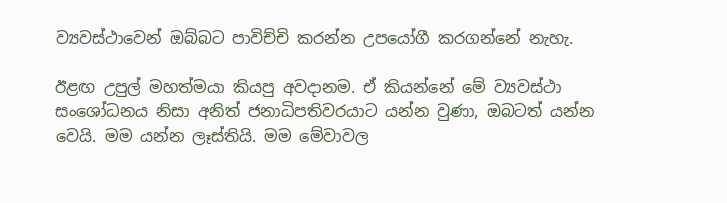ව්‍යවස්ථාවෙන් ඔබ්බට පාවිච්චි කරන්න උපයෝගී කරගන්නේ නැහැ.

ඊළඟ උපුල් මහත්මයා කියපු අවදානම. ඒ කියන්නේ මේ ව්‍යවස්ථා සංශෝධනය නිසා අනිත් ජනාධිපතිවරයාට යන්න වුණා, ඔබටත් යන්න වෙයි. මම යන්න ලෑස්තියි. මම මේවාවල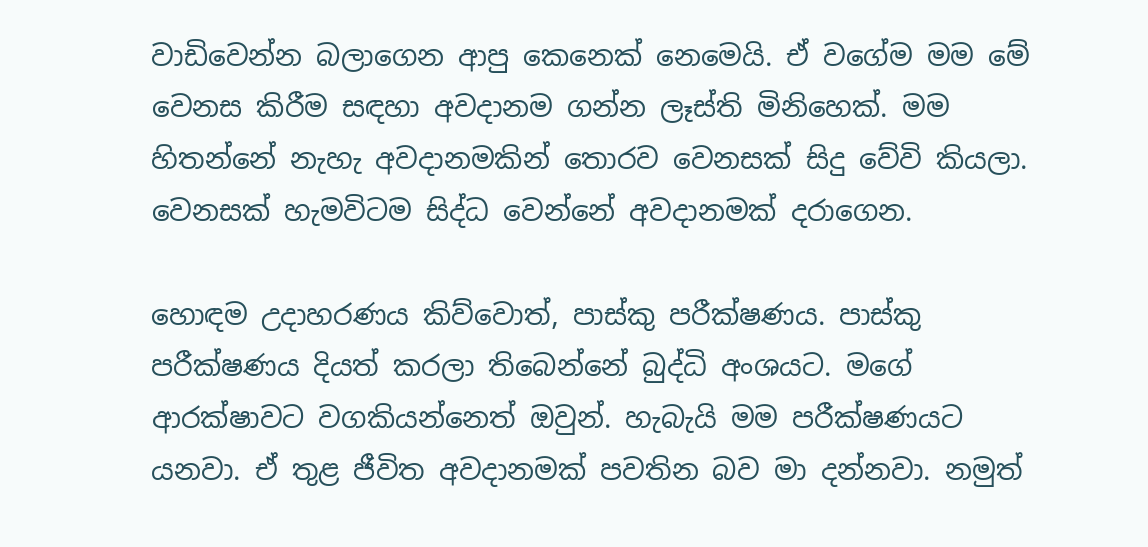වාඩිවෙන්න බලාගෙන ආපු කෙනෙක් නෙමෙයි. ඒ වගේම මම මේ වෙනස කිරීම සඳහා අවදානම ගන්න ලෑස්ති මිනිහෙක්. මම හිතන්නේ නැහැ අවදානමකින් තොරව වෙනසක් සිදු වේවි කියලා. වෙනසක් හැමවිටම සිද්ධ වෙන්නේ අවදානමක් දරාගෙන.

හොඳම උදාහරණය කිව්වොත්, පාස්කු පරීක්ෂණය. පාස්කු පරීක්ෂණය දියත් කරලා තිබෙන්නේ බුද්ධි අංශයට. මගේ ආරක්ෂාවට වගකියන්නෙත් ඔවුන්. හැබැයි මම පරීක්ෂණයට යනවා. ඒ තුළ ජීවිත අවදානමක් පවතින බව මා දන්නවා. නමුත්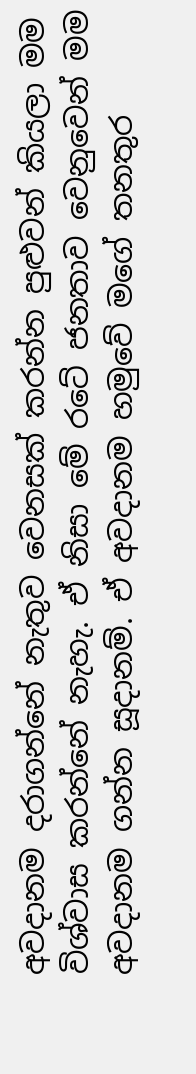අවදානම දරාගන්නේ නැතුව වෙනසක් කරන්න පුළුවන් කියලා මම විශ්වාස කරන්නේ නැහැ. ඒ නිසා මේ රටේ ජනතාව වෙනුවෙන් මම අවදානම ගන්න සූදානම්. ඒ අවදානම හමුවේ මගේ තනතුර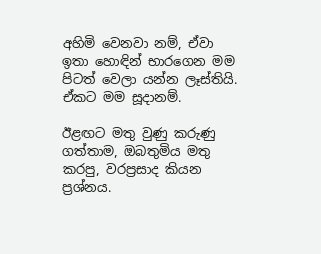අහිමි වෙනවා නම්, ඒවා ඉතා හොඳින් භාරගෙන මම පිටත් වෙලා යන්න ලෑස්තියි. ඒකට මම සූදානම්.

ඊළඟට මතු වුණු කරුණු ගත්තාම, ඔබතුමිය මතු කරපු, වරප්‍රසාද කියන ප්‍රශ්නය.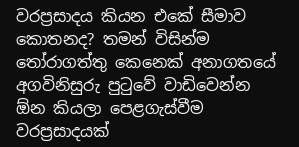වරප්‍රසාදය කියන එකේ සීමාව කොතනද? තමන් විසින්ම තෝරාගත්තු කෙනෙක් අනාගතයේ අගවිනිසුරු පුටුවේ වාඩිවෙන්න ඕන කියලා පෙළගැස්වීම වරප්‍රසාදයක්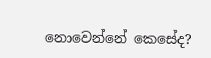නොවෙන්නේ කෙසේද?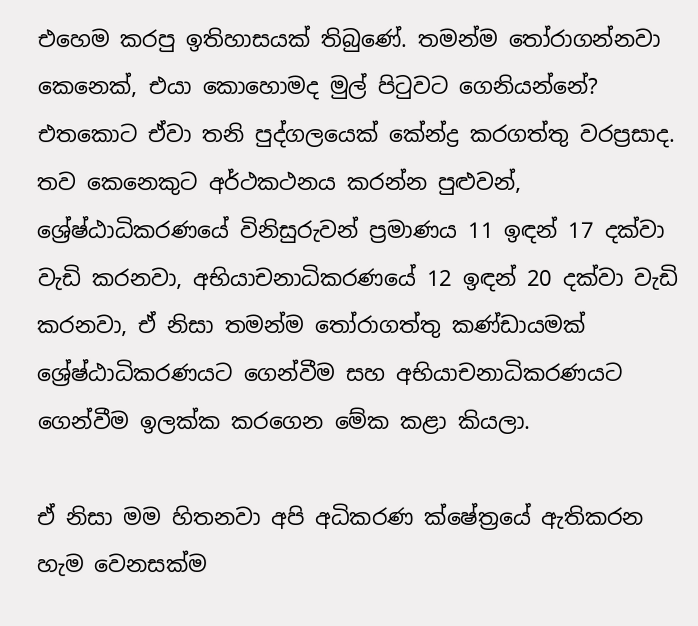එහෙම කරපු ඉතිහාසයක් තිබුණේ. තමන්ම තෝරාගන්නවා කෙනෙක්, එයා කොහොමද මුල් පිටුවට ගෙනියන්නේ? එතකොට ඒවා තනි පුද්ගලයෙක් කේන්ද්‍ර කරගත්තු වරප්‍රසාද. තව කෙනෙකුට අර්ථකථනය කරන්න පුළුවන්, ශ්‍රේෂ්ඨාධිකරණයේ විනිසුරුවන් ප්‍රමාණය 11 ඉඳන් 17 දක්වා වැඩි කරනවා, අභියාචනාධිකරණයේ 12 ඉඳන් 20 දක්වා වැඩි කරනවා, ඒ නිසා තමන්ම තෝරාගත්තු කණ්ඩායමක් ශ්‍රේෂ්ඨාධිකරණයට ගෙන්වීම සහ අභියාචනාධිකරණයට ගෙන්වීම ඉලක්ක කරගෙන මේක කළා කියලා.

ඒ නිසා මම හිතනවා අපි අධිකරණ ක්ෂේත්‍රයේ ඇතිකරන හැම වෙනසක්ම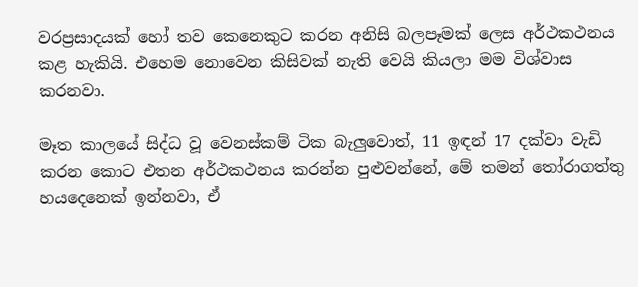වරප්‍රසාදයක් හෝ තව කෙනෙකුට කරන අනිසි බලපෑමක් ලෙස අර්ථකථනය කළ හැකියි. එහෙම නොවෙන කිසිවක් නැති වෙයි කියලා මම විශ්වාස කරනවා.

මෑත කාලයේ සිද්ධ වූ වෙනස්කම් ටික බැලුවොත්, 11 ඉඳන් 17 දක්වා වැඩි කරන කොට එතන අර්ථකථනය කරන්න පුළුවන්නේ, මේ තමන් තෝරාගත්තු හයදෙනෙක් ඉන්නවා, ඒ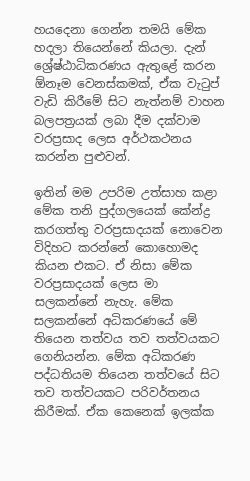හයදෙනා ගෙන්න තමයි මේක හදලා තියෙන්නේ කියලා. දැන් ශ්‍රේෂ්ඨාධිකරණය ඇතුළේ කරන ඕනෑම වෙනස්කමක්, ඒක වැටුප් වැඩි කිරීමේ සිට නැත්නම් වාහන බලපත්‍රයක් ලබා දීම දක්වාම වරප්‍රසාද ලෙස අර්ථකථනය කරන්න පුළුවන්.

ඉතින් මම උපරිම උත්සාහ කළා මේක තනි පුද්ගලයෙක් කේන්ද්‍ර කරගත්තු වරප්‍රසාදයක් නොවෙන විදිහට කරන්නේ කොහොමද කියන එකට. ඒ නිසා මේක වරප්‍රසාදයක් ලෙස මා සලකන්නේ නැහැ. මේක සලකන්නේ අධිකරණයේ මේ තියෙන තත්වය තව තත්වයකට ගෙනියන්න. මේක අධිකරණ පද්ධතියම තියෙන තත්වයේ සිට තව තත්වයකට පරිවර්තනය කිරීමක්. ඒක කෙනෙක් ඉලක්ක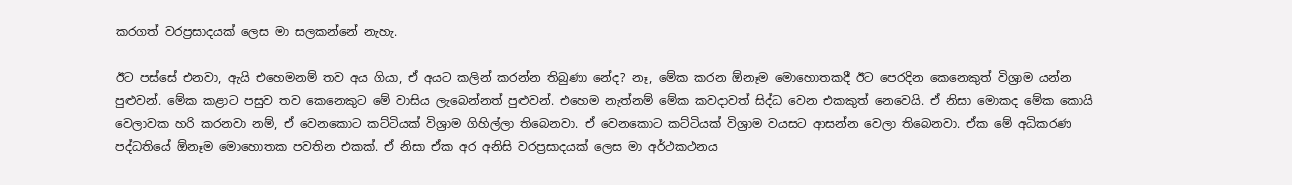කරගත් වරප්‍රසාදයක් ලෙස මා සලකන්නේ නැහැ.

ඊට පස්සේ එනවා, ඇයි එහෙමනම් තව අය ගියා, ඒ අයට කලින් කරන්න තිබුණා නේද? නෑ, මේක කරන ඕනෑම මොහොතකදී ඊට පෙරදින කෙනෙකුත් විශ්‍රාම යන්න පුළුවන්. මේක කළාට පසුව තව කෙනෙකුට මේ වාසිය ලැබෙන්නත් පුළුවන්. එහෙම නැත්නම් මේක කවදාවත් සිද්ධ වෙන එකකුත් නෙවෙයි. ඒ නිසා මොකද මේක කොයි වෙලාවක හරි කරනවා නම්, ඒ වෙනකොට කට්ටියක් විශ්‍රාම ගිහිල්ලා තිබෙනවා. ඒ වෙනකොට කට්ටියක් විශ්‍රාම වයසට ආසන්න වෙලා තිබෙනවා. ඒක මේ අධිකරණ පද්ධතියේ ඕනෑම මොහොතක පවතින එකක්. ඒ නිසා ඒක අර අනිසි වරප්‍රසාදයක් ලෙස මා අර්ථකථනය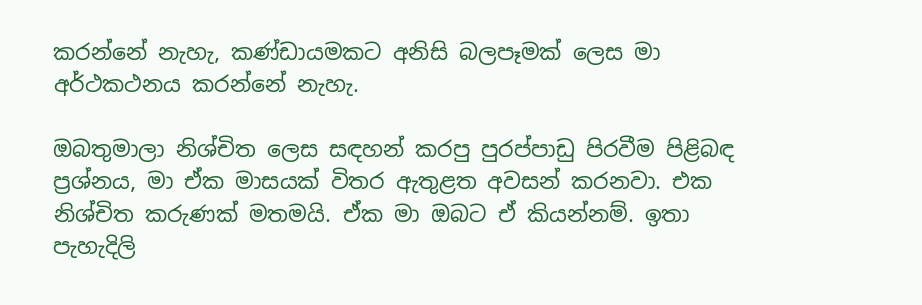කරන්නේ නැහැ, කණ්ඩායමකට අනිසි බලපෑමක් ලෙස මා අර්ථකථනය කරන්නේ නැහැ.

ඔබතුමාලා නිශ්චිත ලෙස සඳහන් කරපු පුරප්පාඩු පිරවීම පිළිබඳ ප්‍රශ්නය, මා ඒක මාසයක් විතර ඇතුළත අවසන් කරනවා. එක නිශ්චිත කරුණක් මතමයි. ඒක මා ඔබට ඒ කියන්නම්. ඉතා පැහැදිලි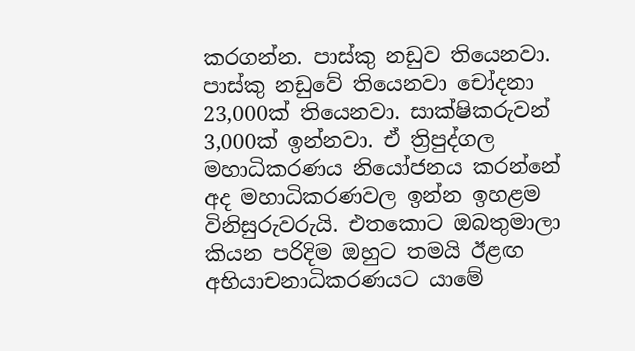කරගන්න. පාස්කු නඩුව තියෙනවා. පාස්කු නඩුවේ තියෙනවා චෝදනා 23,000ක් තියෙනවා. සාක්ෂිකරුවන් 3,000ක් ඉන්නවා. ඒ ත්‍රිපුද්ගල මහාධිකරණය නියෝජනය කරන්නේ අද මහාධිකරණවල ඉන්න ඉහළම විනිසුරුවරුයි. එතකොට ඔබතුමාලා කියන පරිදිම ඔහුට තමයි ඊළඟ අභියාචනාධිකරණයට යාමේ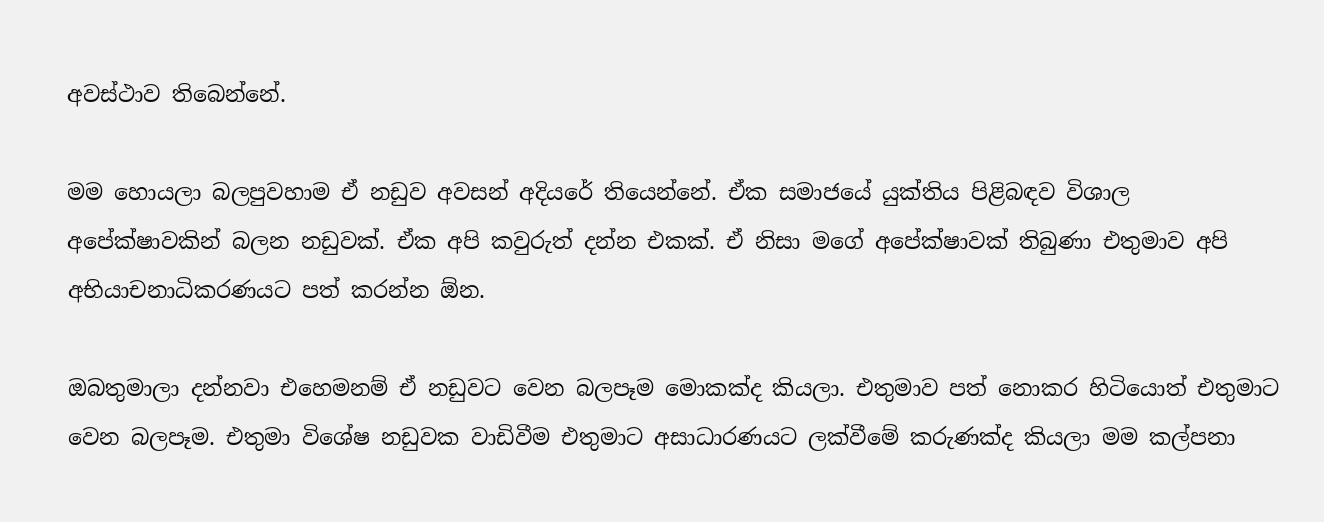අවස්ථාව තිබෙන්නේ.

මම හොයලා බලපුවහාම ඒ නඩුව අවසන් අදියරේ තියෙන්නේ. ඒක සමාජයේ යුක්තිය පිළිබඳව විශාල අපේක්ෂාවකින් බලන නඩුවක්. ඒක අපි කවුරුත් දන්න එකක්. ඒ නිසා මගේ අපේක්ෂාවක් තිබුණා එතුමාව අපි අභියාචනාධිකරණයට පත් කරන්න ඕන.

ඔබතුමාලා දන්නවා එහෙමනම් ඒ නඩුවට වෙන බලපෑම මොකක්ද කියලා. එතුමාව පත් නොකර හිටියොත් එතුමාට වෙන බලපෑම. එතුමා විශේෂ නඩුවක වාඩිවීම එතුමාට අසාධාරණයට ලක්වීමේ කරුණක්ද කියලා මම කල්පනා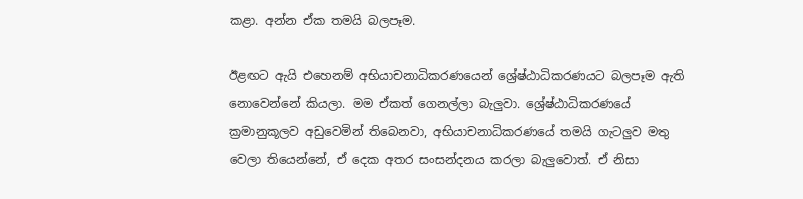කළා. අන්න ඒක තමයි බලපෑම.

ඊළඟට ඇයි එහෙනම් අභියාචනාධිකරණයෙන් ශ්‍රේෂ්ඨාධිකරණයට බලපෑම ඇති නොවෙන්නේ කියලා. මම ඒකත් ගෙනල්ලා බැලුවා. ශ්‍රේෂ්ඨාධිකරණයේ ක්‍රමානුකූලව අඩුවෙමින් තිබෙනවා, අභියාචනාධිකරණයේ තමයි ගැටලුව මතු වෙලා තියෙන්නේ, ඒ දෙක අතර සංසන්දනය කරලා බැලුවොත්. ඒ නිසා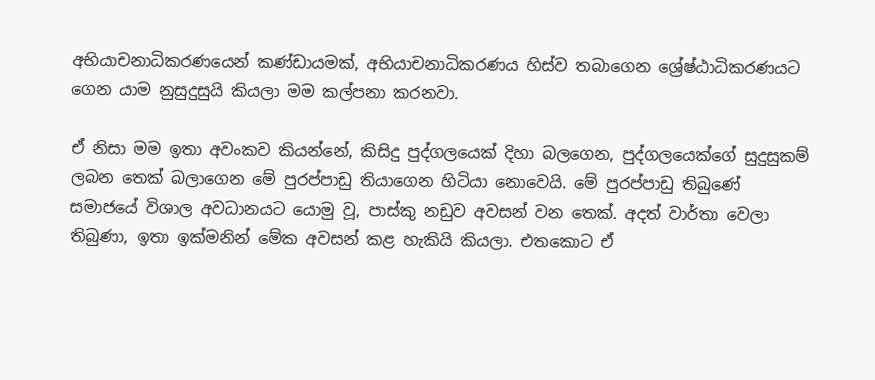අභියාචනාධිකරණයෙන් කණ්ඩායමක්, අභියාචනාධිකරණය හිස්ව තබාගෙන ශ්‍රේෂ්ඨාධිකරණයට ගෙන යාම නුසුදුසුයි කියලා මම කල්පනා කරනවා.

ඒ නිසා මම ඉතා අවංකව කියන්නේ, කිසිදු පුද්ගලයෙක් දිහා බලගෙන, පුද්ගලයෙක්ගේ සුදුසුකම් ලබන තෙක් බලාගෙන මේ පුරප්පාඩු තියාගෙන හිටියා නොවෙයි. මේ පුරප්පාඩු තිබුණේ සමාජයේ විශාල අවධානයට යොමු වූ, පාස්කු නඩුව අවසන් වන තෙක්. අදත් වාර්තා වෙලා තිබුණා, ඉතා ඉක්මනින් මේක අවසන් කළ හැකියි කියලා. එතකොට ඒ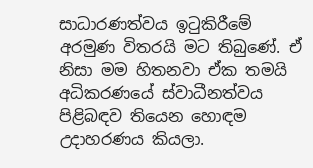සාධාරණත්වය ඉටුකිරීමේ අරමුණ විතරයි මට තිබුණේ. ඒ නිසා මම හිතනවා ඒක තමයි අධිකරණයේ ස්වාධීනත්වය පිළිබඳව තියෙන හොඳම උදාහරණය කියලා.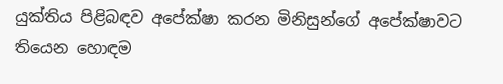යුක්තිය පිළිබඳව අපේක්ෂා කරන මිනිසුන්ගේ අපේක්ෂාවට තියෙන හොඳම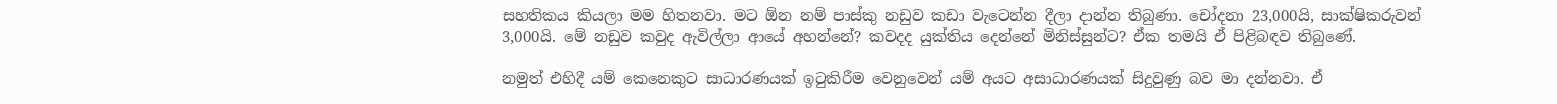සහතිකය කියලා මම හිතනවා. මට ඕන නම් පාස්කු නඩුව කඩා වැටෙන්න දීලා දාන්න තිබුණා. චෝදනා 23,000යි, සාක්ෂිකරුවන් 3,000යි. මේ නඩුව කවුද ඇවිල්ලා ආයේ අහන්නේ? කවදද යුක්තිය දෙන්නේ මිනිස්සුන්ට? ඒක තමයි ඒ පිළිබඳව තිබුණේ.

නමුත් එහිදී යම් කෙනෙකුට සාධාරණයක් ඉටුකිරීම වෙනුවෙන් යම් අයට අසාධාරණයක් සිදුවුණු බව මා දන්නවා. ඒ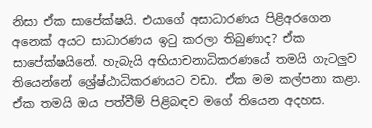නිසා ඒක සාපේක්ෂයි. එයාගේ අසාධාරණය පිළිඅරගෙන අනෙක් අයට සාධාරණය ඉටු කරලා තිබුණාද? ඒක සාපේක්ෂයිනේ. හැබැයි අභියාචනාධිකරණයේ තමයි ගැටලුව තියෙන්නේ ශ්‍රේෂ්ඨාධිකරණයට වඩා. ඒක මම කල්පනා කළා. ඒක තමයි ඔය පත්වීම් පිළිබඳව මගේ තියෙන අදහස.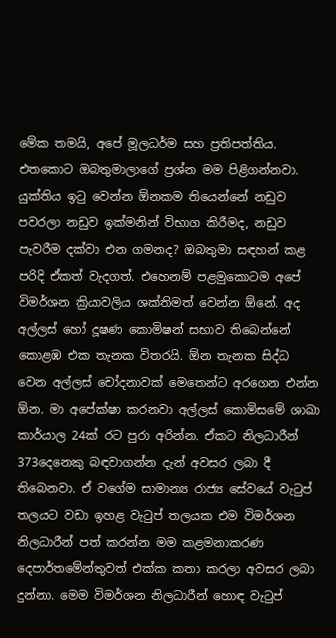මේක තමයි, අපේ මූලධර්ම සහ ප්‍රතිපත්තිය. එතකොට ඔබතුමාලාගේ ප්‍රශ්න මම පිළිගන්නවා. යුක්තිය ඉටු වෙන්න ඕනකම තියෙන්නේ නඩුව පවරලා නඩුව ඉක්මනින් විභාග කිරීමද, නඩුව පැවරීම දක්වා එන ගමනද? ඔබතුමා සඳහන් කළ පරිදි ඒකත් වැදගත්. එහෙනම් පළමුකොටම අපේ විමර්ශන ක්‍රියාවලිය ශක්තිමත් වෙන්න ඕනේ. අද අල්ලස් හෝ දූෂණ කොමිෂන් සභාව තිබෙන්නේ කොළඹ එක තැනක විතරයි. ඕන තැනක සිද්ධ වෙන අල්ලස් චෝදනාවක් මෙතෙන්ට අරගෙන එන්න ඕන. මා අපේක්ෂා කරනවා අල්ලස් කොමිසමේ ශාඛා කාර්යාල 24ක් රට පුරා අරින්න. ඒකට නිලධාරීන් 373දෙනෙකු බඳවාගන්න දැන් අවසර ලබා දී තිබෙනවා. ඒ වගේම සාමාන්‍ය රාජ්‍ය සේවයේ වැටුප් තලයට වඩා ඉහළ වැටුප් තලයක එම විමර්ශන නිලධාරීන් පත් කරන්න මම කළමනාකරණ දෙපාර්තමේන්තුවත් එක්ක කතා කරලා අවසර ලබා දුන්නා. මෙම විමර්ශන නිලධාරීන් හොඳ වැටුප්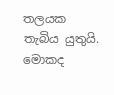තලයක තැබිය යුතුයි. මොකද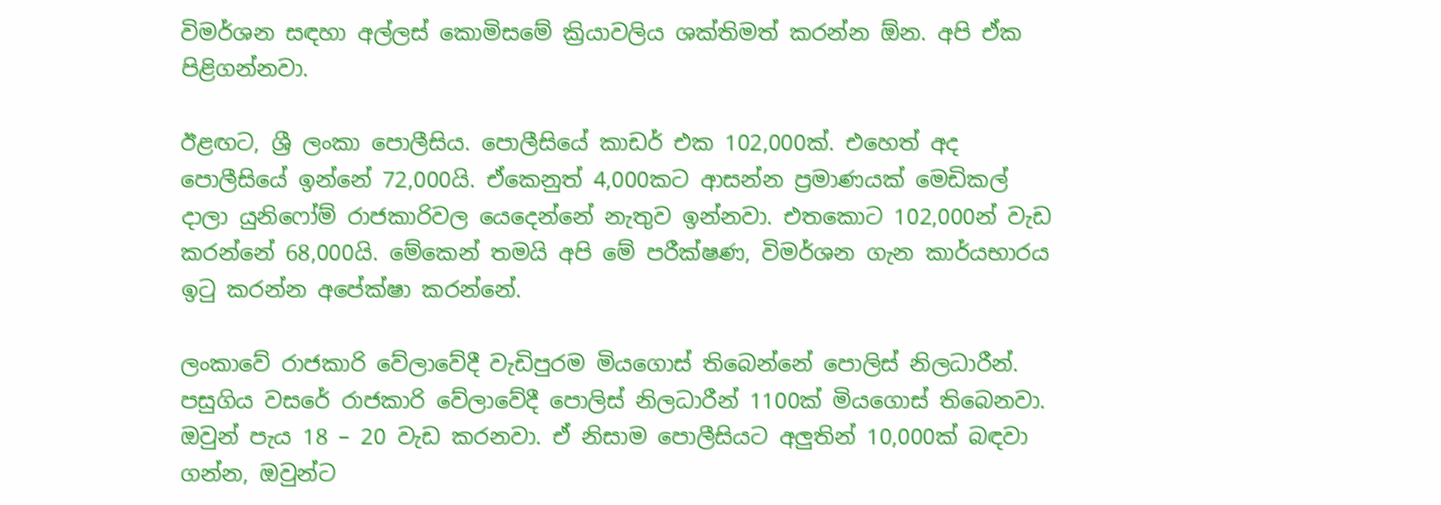විමර්ශන සඳහා අල්ලස් කොමිසමේ ක්‍රියාවලිය ශක්තිමත් කරන්න ඕන. අපි ඒක පිළිගන්නවා.

ඊළඟට, ශ්‍රී ලංකා පොලීසිය. පොලීසියේ කාඩර් එක 102,000ක්. එහෙත් අද පොලීසියේ ඉන්නේ 72,000යි. ඒකෙනුත් 4,000කට ආසන්න ප්‍රමාණයක් මෙඩිකල් දාලා යුනිෆෝම් රාජකාරිවල යෙදෙන්නේ නැතුව ඉන්නවා. එතකොට 102,000න් වැඩ කරන්නේ 68,000යි. මේකෙන් තමයි අපි මේ පරීක්ෂණ, විමර්ශන ගැන කාර්යභාරය ඉටු කරන්න අපේක්ෂා කරන්නේ.

ලංකාවේ රාජකාරි වේලාවේදී වැඩිපුරම මියගොස් තිබෙන්නේ පොලිස් නිලධාරීන්. පසුගිය වසරේ රාජකාරි වේලාවේදී පොලිස් නිලධාරීන් 1100ක් මියගොස් තිබෙනවා. ඔවුන් පැය 18 – 20 වැඩ කරනවා. ඒ නිසාම පොලීසියට අලුතින් 10,000ක් බඳවා ගන්න, ඔවුන්ට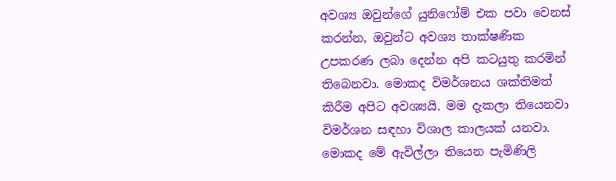අවශ්‍ය ඔවුන්ගේ යුනිෆෝම් එක පවා වෙනස් කරන්න, ඔවුන්ට අවශ්‍ය තාක්ෂණික උපකරණ ලබා දෙන්න අපි කටයුතු කරමින් තිබෙනවා. මොකද විමර්ශනය ශක්තිමත් කිරීම අපිට අවශ්‍යයි. මම දැකලා තියෙනවා විමර්ශන සඳහා විශාල කාලයක් යනවා. මොකද මේ ඇවිල්ලා තියෙන පැමිණිලි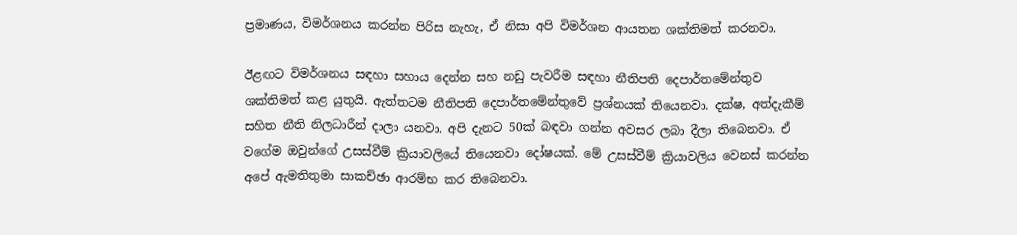ප්‍රමාණය, විමර්ශනය කරන්න පිරිස නැහැ, ඒ නිසා අපි විමර්ශන ආයතන ශක්තිමත් කරනවා.

ඊළඟට විමර්ශනය සඳහා සහාය දෙන්න සහ නඩු පැවරීම සඳහා නීතිපති දෙපාර්තමේන්තුව ශක්තිමත් කළ යුතුයි. ඇත්තටම නීතිපති දෙපාර්තමේන්තුවේ ප්‍රශ්නයක් තියෙනවා. දක්ෂ, අත්දැකීම් සහිත නීති නිලධාරීන් දාලා යනවා. අපි දැනට 50ක් බඳවා ගන්න අවසර ලබා දීලා තිබෙනවා. ඒ වගේම ඔවුන්ගේ උසස්වීම් ක්‍රියාවලියේ තියෙනවා දෝෂයක්. මේ උසස්වීම් ක්‍රියාවලිය වෙනස් කරන්න අපේ ඇමතිතුමා සාකච්ඡා ආරම්භ කර තිබෙනවා.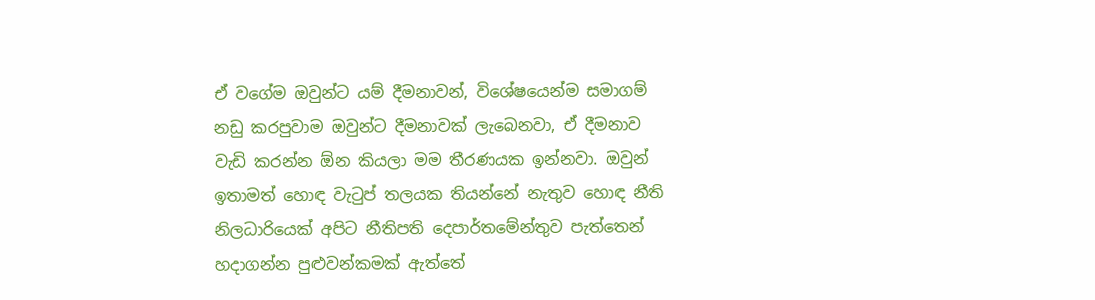ඒ වගේම ඔවුන්ට යම් දීමනාවන්, විශේෂයෙන්ම සමාගම් නඩු කරපුවාම ඔවුන්ට දීමනාවක් ලැබෙනවා, ඒ දීමනාව වැඩි කරන්න ඕන කියලා මම තීරණයක ඉන්නවා. ඔවුන් ඉතාමත් හොඳ වැටුප් තලයක තියන්නේ නැතුව හොඳ නීති නිලධාරියෙක් අපිට නීතිපති දෙපාර්තමේන්තුව පැත්තෙන් හදාගන්න පුළුවන්කමක් ඇත්තේ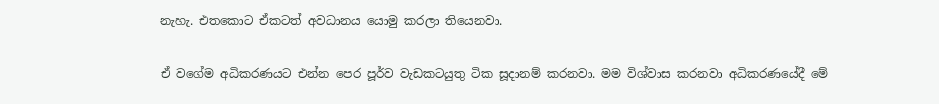නැහැ. එතකොට ඒකටත් අවධානය යොමු කරලා තියෙනවා.

ඒ වගේම අධිකරණයට එන්න පෙර පූර්ව වැඩකටයුතු ටික සූදානම් කරනවා. මම විශ්වාස කරනවා අධිකරණයේදී මේ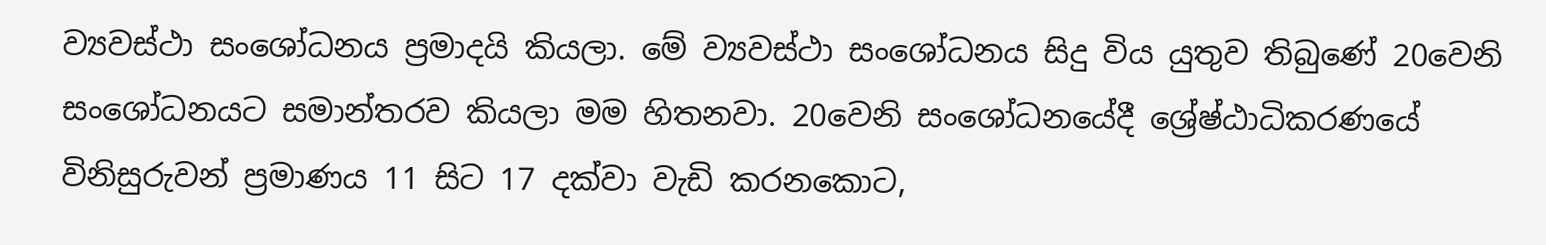ව්‍යවස්ථා සංශෝධනය ප්‍රමාදයි කියලා. මේ ව්‍යවස්ථා සංශෝධනය සිදු විය යුතුව තිබුණේ 20වෙනි සංශෝධනයට සමාන්තරව කියලා මම හිතනවා. 20වෙනි සංශෝධනයේදී ශ්‍රේෂ්ඨාධිකරණයේ විනිසුරුවන් ප්‍රමාණය 11 සිට 17 දක්වා වැඩි කරනකොට,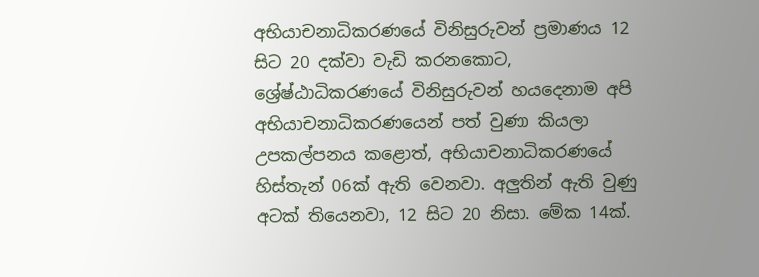අභියාචනාධිකරණයේ විනිසුරුවන් ප්‍රමාණය 12 සිට 20 දක්වා වැඩි කරනකොට, ශ්‍රේෂ්ඨාධිකරණයේ විනිසුරුවන් හයදෙනාම අපි අභියාචනාධිකරණයෙන් පත් වුණා කියලා උපකල්පනය කළොත්, අභියාචනාධිකරණයේ හිස්තැන් 06ක් ඇති වෙනවා. අලුතින් ඇති වුණු අටක් තියෙනවා, 12 සිට 20 නිසා. මේක 14ක්.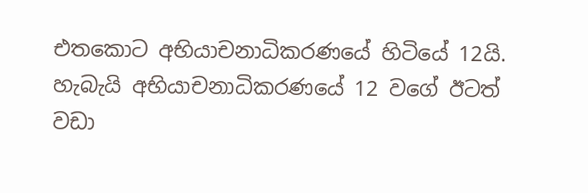එතකොට අභියාචනාධිකරණයේ හිටියේ 12යි. හැබැයි අභියාචනාධිකරණයේ 12 වගේ ඊටත් වඩා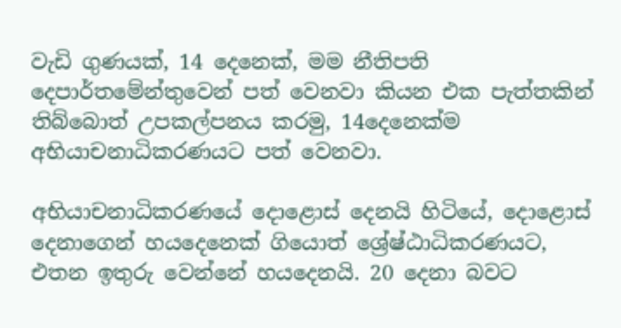වැඩි ගුණයක්, 14 දෙනෙක්, මම නීතිපති දෙපාර්තමේන්තුවෙන් පත් වෙනවා කියන එක පැත්තකින් තිබ්බොත් උපකල්පනය කරමු, 14දෙනෙක්ම අභියාචනාධිකරණයට පත් වෙනවා.

අභියාචනාධිකරණයේ දොළොස් දෙනයි හිටියේ, දොළොස් දෙනාගෙන් හයදෙනෙක් ගියොත් ශ්‍රේෂ්ඨාධිකරණයට, එතන ඉතුරු වෙන්නේ හයදෙනයි. 20 දෙනා බවට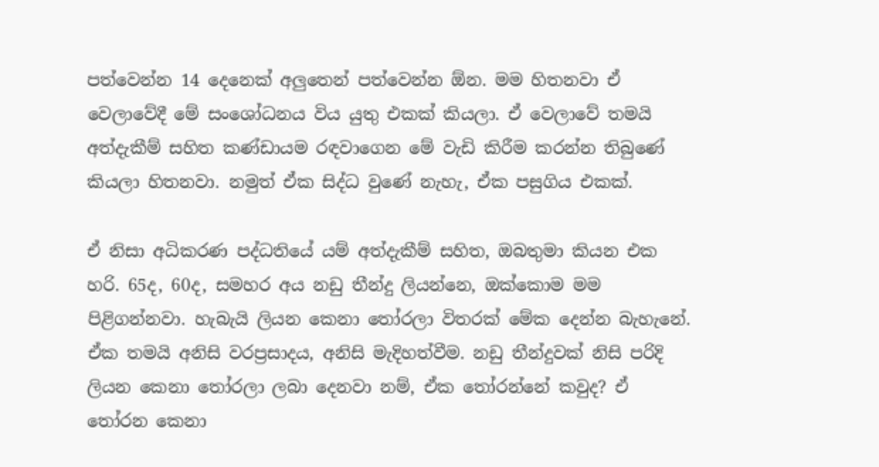පත්වෙන්න 14 දෙනෙක් අලුතෙන් පත්වෙන්න ඕන. මම හිතනවා ඒ වෙලාවේදී මේ සංශෝධනය විය යුතු එකක් කියලා. ඒ වෙලාවේ තමයි අත්දැකීම් සහිත කණ්ඩායම රඳවාගෙන මේ වැඩි කිරීම කරන්න තිබුණේ කියලා හිතනවා. නමුත් ඒක සිද්ධ වුණේ නැහැ, ඒක පසුගිය එකක්.

ඒ නිසා අධිකරණ පද්ධතියේ යම් අත්දැකීම් සහිත, ඔබතුමා කියන එක හරි. 65ද, 60ද, සමහර අය නඩු තීන්දු ලියන්නෙ, ඔක්කොම මම පිළිගන්නවා. හැබැයි ලියන කෙනා තෝරලා විතරක් මේක දෙන්න බැහැනේ. ඒක තමයි අනිසි වරප්‍රසාදය, අනිසි මැදිහත්වීම. නඩු තීන්දුවක් නිසි පරිදි ලියන කෙනා තෝරලා ලබා දෙනවා නම්, ඒක තෝරන්නේ කවුද? ඒ තෝරන කෙනා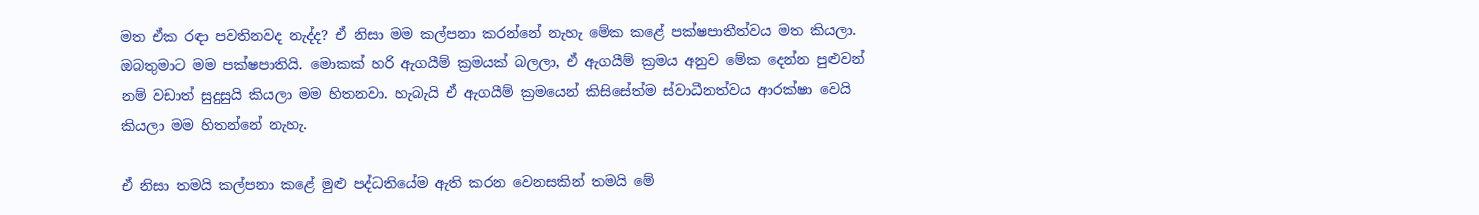මත ඒක රඳා පවතිනවද නැද්ද? ඒ නිසා මම කල්පනා කරන්නේ නැහැ මේක කළේ පක්ෂපාතීත්වය මත කියලා. ඔබතුමාට මම පක්ෂපාතියි. මොකක් හරි ඇගයීම් ක්‍රමයක් බලලා, ඒ ඇගයීම් ක්‍රමය අනුව මේක දෙන්න පුළුවන් නම් වඩාත් සුදුසුයි කියලා මම හිතනවා. හැබැයි ඒ ඇගයීම් ක්‍රමයෙන් කිසිසේත්ම ස්වාධීනත්වය ආරක්ෂා වෙයි කියලා මම හිතන්නේ නැහැ.

ඒ නිසා තමයි කල්පනා කළේ මුළු පද්ධතියේම ඇති කරන වෙනසකින් තමයි මේ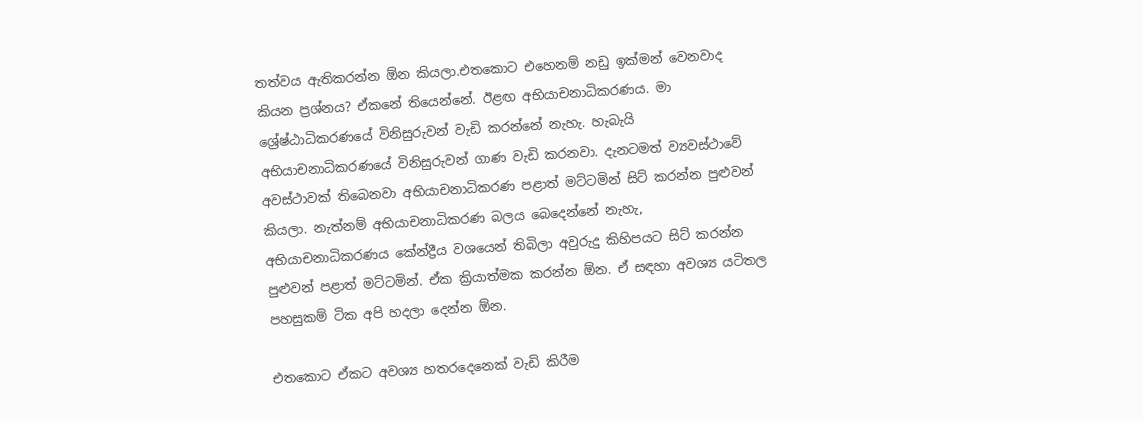තත්වය ඇතිකරන්න ඕන කියලා.එතකොට එහෙනම් නඩු ඉක්මන් වෙනවාද කියන ප්‍රශ්නය? ඒකනේ තියෙන්නේ. ඊළඟ අභියාචනාධිකරණය. මා ශ්‍රේෂ්ඨාධිකරණයේ විනිසුරුවන් වැඩි කරන්නේ නැහැ. හැබැයි අභියාචනාධිකරණයේ විනිසුරුවන් ගාණ වැඩි කරනවා. දැනටමත් ව්‍යවස්ථාවේ අවස්ථාවක් තිබෙනවා අභියාචනාධිකරණ පළාත් මට්ටමින් සිට් කරන්න පුළුවන් කියලා. නැත්නම් අභියාචනාධිකරණ බලය බෙදෙන්නේ නැහැ, අභියාචනාධිකරණය කේන්ද්‍රීය වශයෙන් තිබිලා අවුරුදු කිහිපයට සිට් කරන්න පුළුවන් පළාත් මට්ටමින්. ඒක ක්‍රියාත්මක කරන්න ඕන. ඒ සඳහා අවශ්‍ය යටිතල පහසුකම් ටික අපි හදලා දෙන්න ඕන.

එතකොට ඒකට අවශ්‍ය හතරදෙනෙක් වැඩි කිරීම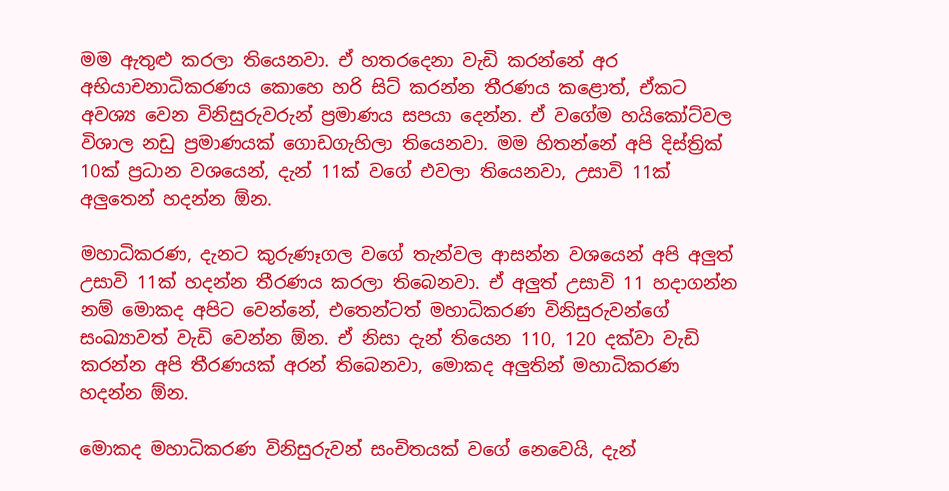මම ඇතුළු කරලා තියෙනවා. ඒ හතරදෙනා වැඩි කරන්නේ අර අභියාචනාධිකරණය කොහෙ හරි සිට් කරන්න තීරණය කළොත්, ඒකට අවශ්‍ය වෙන විනිසුරුවරුන් ප්‍රමාණය සපයා දෙන්න. ඒ වගේම හයිකෝට්වල විශාල නඩු ප්‍රමාණයක් ගොඩගැහිලා තියෙනවා. මම හිතන්නේ අපි දිස්ත්‍රික් 10ක් ප්‍රධාන වශයෙන්, දැන් 11ක් වගේ එවලා තියෙනවා, උසාවි 11ක් අලුතෙන් හදන්න ඕන.

මහාධිකරණ, දැනට කුරුණෑගල වගේ තැන්වල ආසන්න වශයෙන් අපි අලුත් උසාවි 11ක් හදන්න තීරණය කරලා තිබෙනවා. ඒ අලුත් උසාවි 11 හදාගන්න නම් මොකද අපිට වෙන්නේ, එතෙන්ටත් මහාධිකරණ විනිසුරුවන්ගේ සංඛ්‍යාවත් වැඩි වෙන්න ඕන. ඒ නිසා දැන් තියෙන 110, 120 දක්වා වැඩි කරන්න අපි තීරණයක් අරන් තිබෙනවා, මොකද අලුතින් මහාධිකරණ හදන්න ඕන.

මොකද මහාධිකරණ විනිසුරුවන් සංචිතයක් වගේ නෙවෙයි, දැන්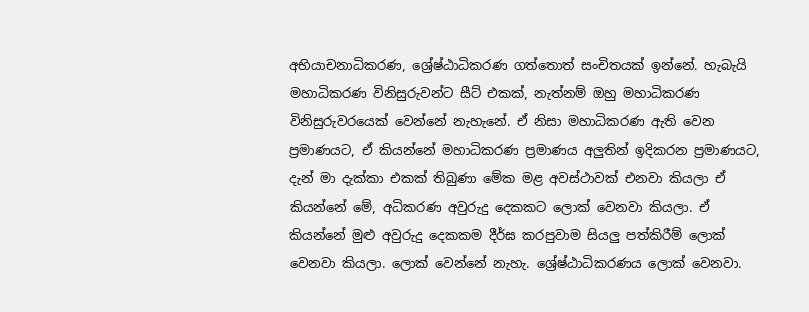අභියාචනාධිකරණ, ශ්‍රේෂ්ඨාධිකරණ ගත්තොත් සංචිතයක් ඉන්නේ. හැබැයි මහාධිකරණ විනිසුරුවන්ට සීට් එකක්, නැත්නම් ඔහු මහාධිකරණ විනිසුරුවරයෙක් වෙන්නේ නැහැනේ. ඒ නිසා මහාධිකරණ ඇති වෙන ප්‍රමාණයට, ඒ කියන්නේ මහාධිකරණ ප්‍රමාණය අලුතින් ඉදිකරන ප්‍රමාණයට, දැන් මා දැක්කා එකක් තිබුණා මේක මළ අවස්ථාවක් එනවා කියලා ඒ කියන්නේ මේ, අධිකරණ අවුරුදු දෙකකට ලොක් වෙනවා කියලා. ඒ කියන්නේ මුළු අවුරුදු දෙකකම දීර්ඝ කරපුවාම සියලු පත්කිරීම් ලොක් වෙනවා කියලා. ලොක් වෙන්නේ නැහැ. ශ්‍රේෂ්ඨාධිකරණය ලොක් වෙනවා.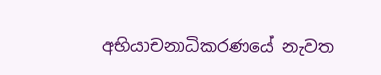අභියාචනාධිකරණයේ නැවත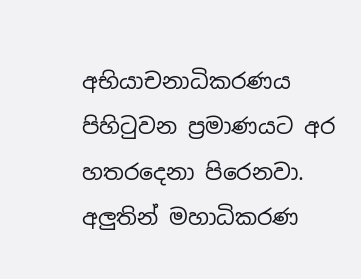අභියාචනාධිකරණය පිහිටුවන ප්‍රමාණයට අර හතරදෙනා පිරෙනවා. අලුතින් මහාධිකරණ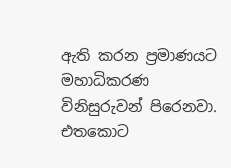ඇති කරන ප්‍රමාණයට මහාධිකරණ විනිසුරුවන් පිරෙනවා. එතකොට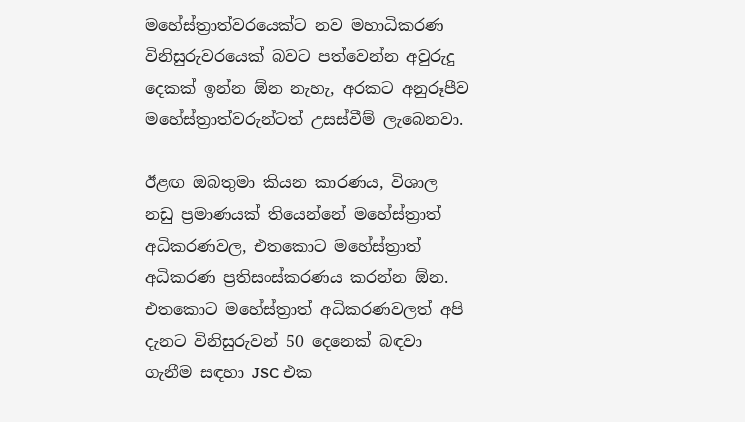මහේස්ත්‍රාත්වරයෙක්ට නව මහාධිකරණ විනිසුරුවරයෙක් බවට පත්වෙන්න අවුරුදු දෙකක් ඉන්න ඕන නැහැ, අරකට අනුරූපීව මහේස්ත්‍රාත්වරුන්ටත් උසස්වීම් ලැබෙනවා.

ඊළඟ ඔබතුමා කියන කාරණය, විශාල නඩු ප්‍රමාණයක් තියෙන්නේ මහේස්ත්‍රාත් අධිකරණවල, එතකොට මහේස්ත්‍රාත් අධිකරණ ප්‍රතිසංස්කරණය කරන්න ඕන. එතකොට මහේස්ත්‍රාත් අධිකරණවලත් අපි දැනට විනිසුරුවන් 50 දෙනෙක් බඳවා ගැනීම සඳහා JSC එක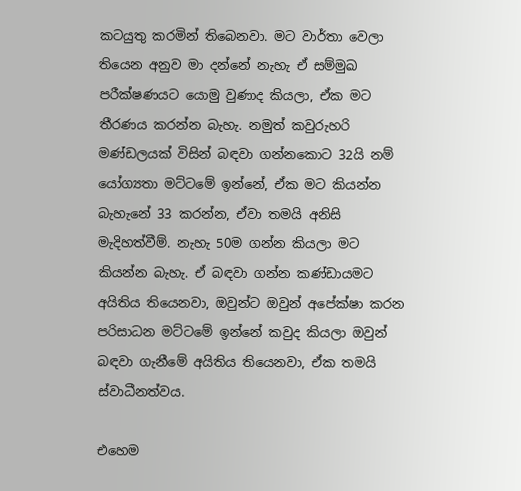කටයුතු කරමින් තිබෙනවා. මට වාර්තා වෙලා තියෙන අනුව මා දන්නේ නැහැ ඒ සම්මුඛ පරීක්ෂණයට යොමු වුණාද කියලා, ඒක මට තීරණය කරන්න බැහැ. නමුත් කවුරුහරි මණ්ඩලයක් විසින් බඳවා ගන්නකොට 32යි නම් යෝග්‍යතා මට්ටමේ ඉන්නේ, ඒක මට කියන්න බැහැනේ 33 කරන්න, ඒවා තමයි අනිසි මැදිහත්වීම්. නැහැ 50ම ගන්න කියලා මට කියන්න බැහැ. ඒ බඳවා ගන්න කණ්ඩායමට අයිතිය තියෙනවා, ඔවුන්ට ඔවුන් අපේක්ෂා කරන පරිසාධන මට්ටමේ ඉන්නේ කවුද කියලා ඔවුන් බඳවා ගැනීමේ අයිතිය තියෙනවා, ඒක තමයි ස්වාධීනත්වය.

එහෙම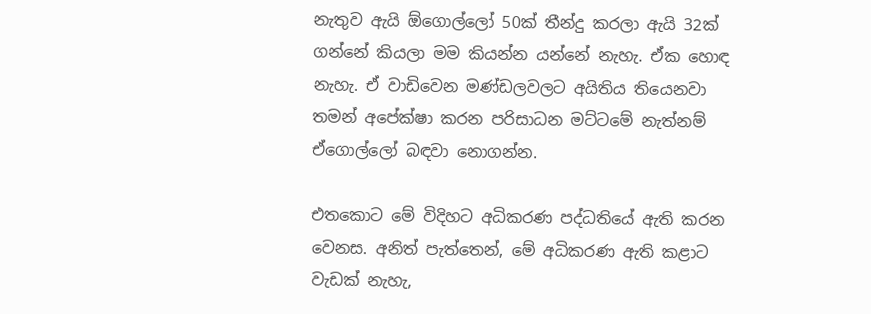නැතුව ඇයි ඕගොල්ලෝ 50ක් තීන්දු කරලා ඇයි 32ක් ගන්නේ කියලා මම කියන්න යන්නේ නැහැ. ඒක හොඳ නැහැ. ඒ වාඩිවෙන මණ්ඩලවලට අයිතිය තියෙනවා තමන් අපේක්ෂා කරන පරිසාධන මට්ටමේ නැත්නම් ඒගොල්ලෝ බඳවා නොගන්න.

එතකොට මේ විදිහට අධිකරණ පද්ධතියේ ඇති කරන වෙනස. අනිත් පැත්තෙන්, මේ අධිකරණ ඇති කළාට වැඩක් නැහැ,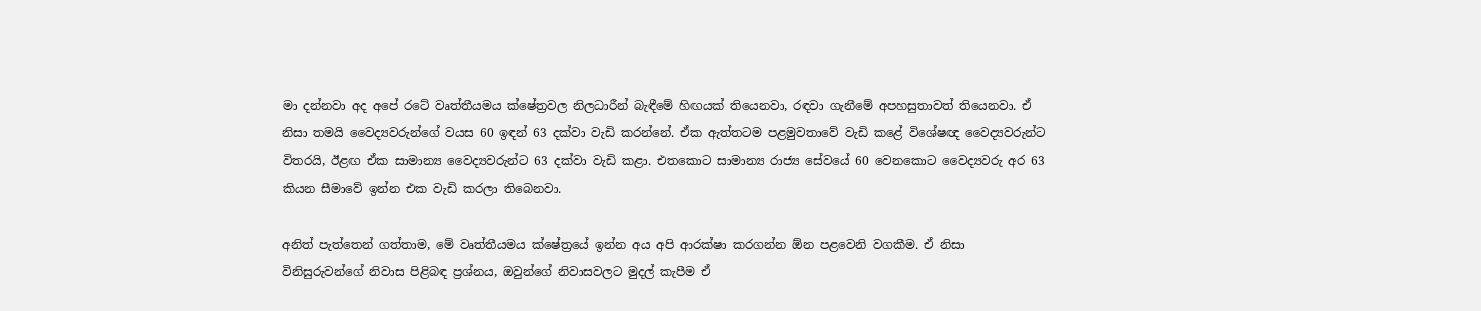මා දන්නවා අද අපේ රටේ වෘත්තීයමය ක්ෂේත්‍රවල නිලධාරීන් බැඳීමේ හිඟයක් තියෙනවා, රඳවා ගැනීමේ අපහසුතාවත් තියෙනවා. ඒ නිසා තමයි වෛද්‍යවරුන්ගේ වයස 60 ඉඳන් 63 දක්වා වැඩි කරන්නේ. ඒක ඇත්තටම පළමුවතාවේ වැඩි කළේ විශේෂඥ වෛද්‍යවරුන්ට විතරයි, ඊළඟ ඒක සාමාන්‍ය වෛද්‍යවරුන්ට 63 දක්වා වැඩි කළා. එතකොට සාමාන්‍ය රාජ්‍ය සේවයේ 60 වෙනකොට වෛද්‍යවරු අර 63 කියන සීමාවේ ඉන්න එක වැඩි කරලා තිබෙනවා.

අනිත් පැත්තෙන් ගත්තාම, මේ වෘත්තීයමය ක්ෂේත්‍රයේ ඉන්න අය අපි ආරක්ෂා කරගන්න ඕන පළවෙනි වගකීම. ඒ නිසා විනිසුරුවන්ගේ නිවාස පිළිබඳ ප්‍රශ්නය, ඔවුන්ගේ නිවාසවලට මුදල් කැපීම ඒ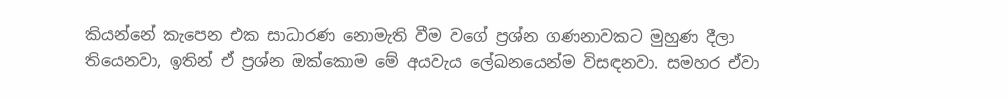කියන්නේ කැපෙන එක සාධාරණ නොමැති වීම වගේ ප්‍රශ්න ගණනාවකට මුහුණ දීලා තියෙනවා, ඉතින් ඒ ප්‍රශ්න ඔක්කොම මේ අයවැය ලේඛනයෙන්ම විසඳනවා. සමහර ඒවා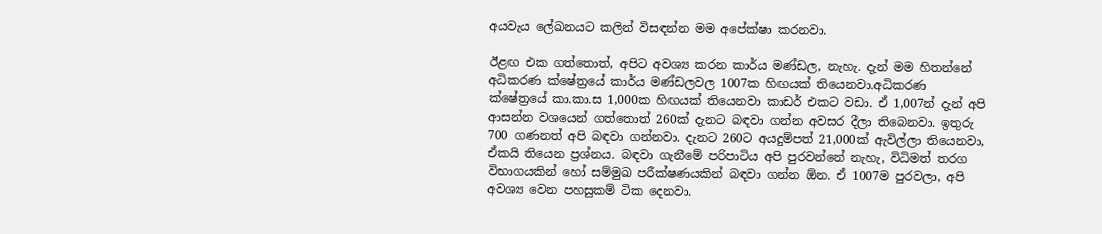අයවැය ලේඛනයට කලින් විසඳන්න මම අපේක්ෂා කරනවා.

ඊළඟ එක ගත්තොත්, අපිට අවශ්‍ය කරන කාර්ය මණ්ඩල, නැහැ. දැන් මම හිතන්නේ අධිකරණ ක්ෂේත්‍රයේ කාර්ය මණ්ඩලවල 1007ක හිඟයක් තියෙනවා.අධිකරණ ක්ෂේත්‍රයේ කා.කා.ස 1,000ක හිඟයක් තියෙනවා කාඩර් එකට වඩා. ඒ 1,007න් දැන් අපි ආසන්න වශයෙන් ගත්තොත් 260ක් දැනට බඳවා ගන්න අවසර දීලා තිබෙනවා. ඉතුරු 700 ගණනත් අපි බඳවා ගන්නවා. දැනට 260ට අයදුම්පත් 21,000ක් ඇවිල්ලා තියෙනවා, ඒකයි තියෙන ප්‍රශ්නය. බඳවා ගැනීමේ පරිපාටිය අපි පුරවන්නේ නැහැ, විධිමත් තරග විභාගයකින් හෝ සම්මුඛ පරීක්ෂණයකින් බඳවා ගන්න ඕන. ඒ 1007ම පුරවලා, අපි අවශ්‍ය වෙන පහසුකම් ටික දෙනවා.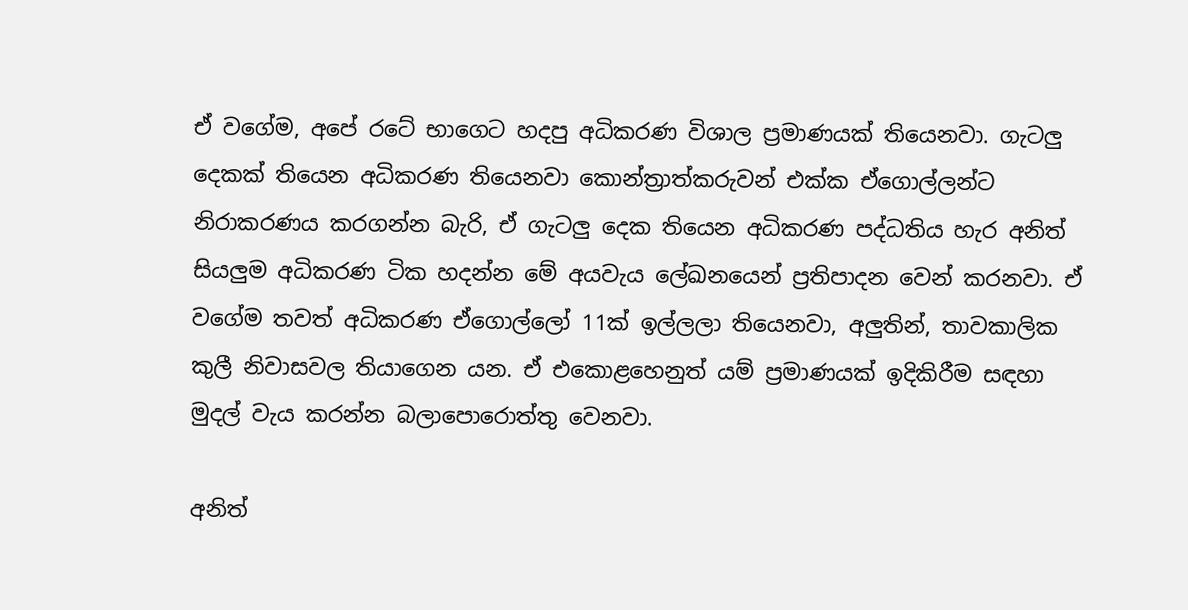ඒ වගේම, අපේ රටේ භාගෙට හදපු අධිකරණ විශාල ප්‍රමාණයක් තියෙනවා. ගැටලු දෙකක් තියෙන අධිකරණ තියෙනවා කොන්ත්‍රාත්කරුවන් එක්ක ඒගොල්ලන්ට නිරාකරණය කරගන්න බැරි, ඒ ගැටලු දෙක තියෙන අධිකරණ පද්ධතිය හැර අනිත් සියලුම අධිකරණ ටික හදන්න මේ අයවැය ලේඛනයෙන් ප්‍රතිපාදන වෙන් කරනවා. ඒ වගේම තවත් අධිකරණ ඒගොල්ලෝ 11ක් ඉල්ලලා තියෙනවා, අලුතින්, තාවකාලික කුලී නිවාසවල තියාගෙන යන. ඒ එකොළහෙනුත් යම් ප්‍රමාණයක් ඉදිකිරීම සඳහා මුදල් වැය කරන්න බලාපොරොත්තු වෙනවා.

අනිත්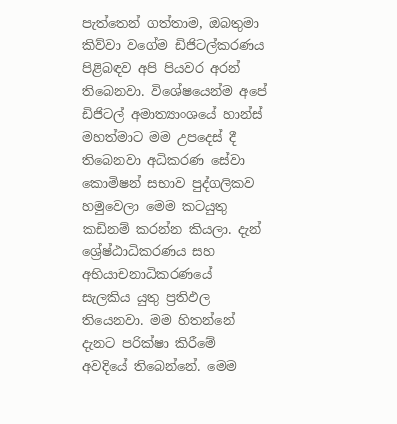පැත්තෙන් ගත්තාම, ඔබතුමා කිව්වා වගේම ඩිජිටල්කරණය පිළිබඳව අපි පියවර අරන් තිබෙනවා. විශේෂයෙන්ම අපේ ඩිජිටල් අමාත්‍යාංශයේ හාන්ස් මහත්මාට මම උපදෙස් දී තිබෙනවා අධිකරණ සේවා කොමිෂන් සභාව පුද්ගලිකව හමුවෙලා මෙම කටයුතු කඩිනම් කරන්න කියලා. දැන් ශ්‍රේෂ්ඨාධිකරණය සහ අභියාචනාධිකරණයේ සැලකිය යුතු ප්‍රතිඵල තියෙනවා. මම හිතන්නේ දැනට පරික්ෂා කිරීමේ අවදියේ තිබෙන්නේ. මෙම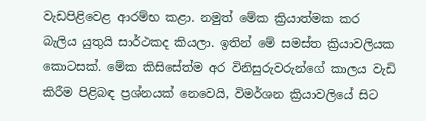වැඩපිළිවෙළ ආරම්භ කළා. නමුත් මේක ක්‍රියාත්මක කර බැලිය යුතුයි සාර්ථකද කියලා. ඉතින් මේ සමස්ත ක්‍රියාවලියක කොටසක්. මේක කිසිසේත්ම අර විනිසුරුවරුන්ගේ කාලය වැඩි කිරීම පිළිබඳ ප්‍රශ්නයක් නෙවෙයි, විමර්ශන ක්‍රියාවලියේ සිට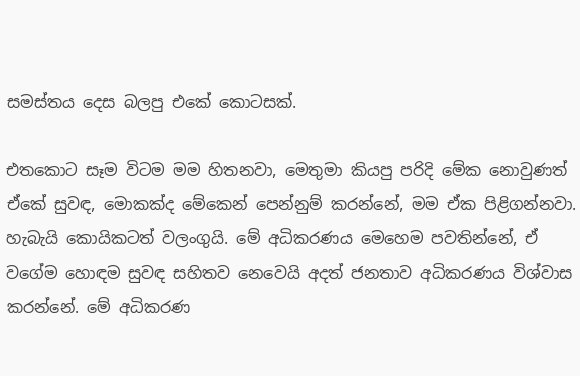සමස්තය දෙස බලපු එකේ කොටසක්.

එතකොට සෑම විටම මම හිතනවා, මෙතුමා කියපු පරිදි මේක නොවුණත් ඒකේ සුවඳ, මොකක්ද මේකෙන් පෙන්නුම් කරන්නේ, මම ඒක පිළිගන්නවා. හැබැයි කොයිකටත් වලංගුයි. මේ අධිකරණය මෙහෙම පවතින්නේ, ඒ වගේම හොඳම සුවඳ සහිතව නෙවෙයි අදත් ජනතාව අධිකරණය විශ්වාස කරන්නේ. මේ අධිකරණ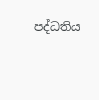පද්ධතිය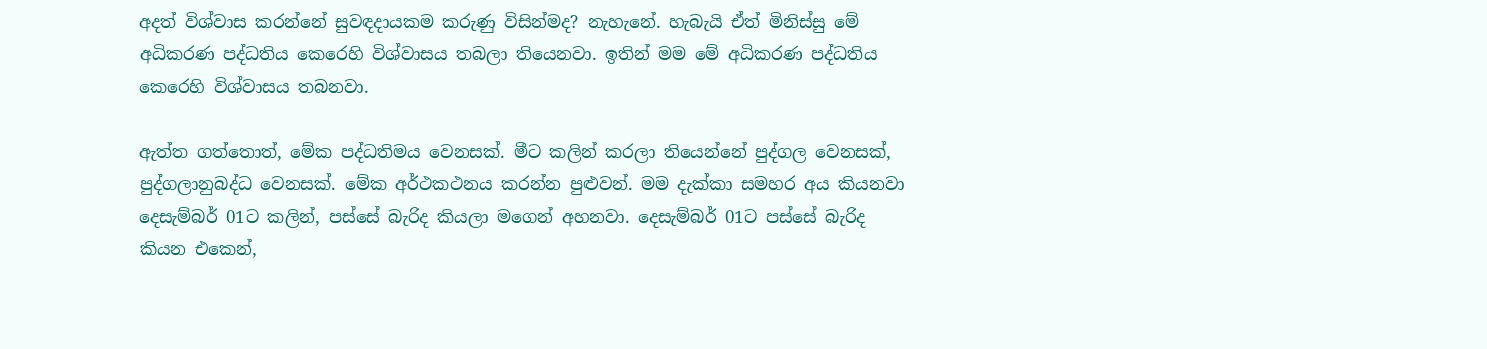අදත් විශ්වාස කරන්නේ සුවඳදායකම කරුණු විසින්මද? නැහැනේ. හැබැයි ඒත් මිනිස්සු මේ අධිකරණ පද්ධතිය කෙරෙහි විශ්වාසය තබලා තියෙනවා. ඉතින් මම මේ අධිකරණ පද්ධතිය කෙරෙහි විශ්වාසය තබනවා.

ඇත්ත ගත්තොත්, මේක පද්ධතිමය වෙනසක්. මීට කලින් කරලා තියෙන්නේ පුද්ගල වෙනසක්, පුද්ගලානුබද්ධ වෙනසක්. මේක අර්ථකථනය කරන්න පුළුවන්. මම දැක්කා සමහර අය කියනවා දෙසැම්බර් 01ට කලින්, පස්සේ බැරිද කියලා මගෙන් අහනවා. දෙසැම්බර් 01ට පස්සේ බැරිද කියන එකෙන්,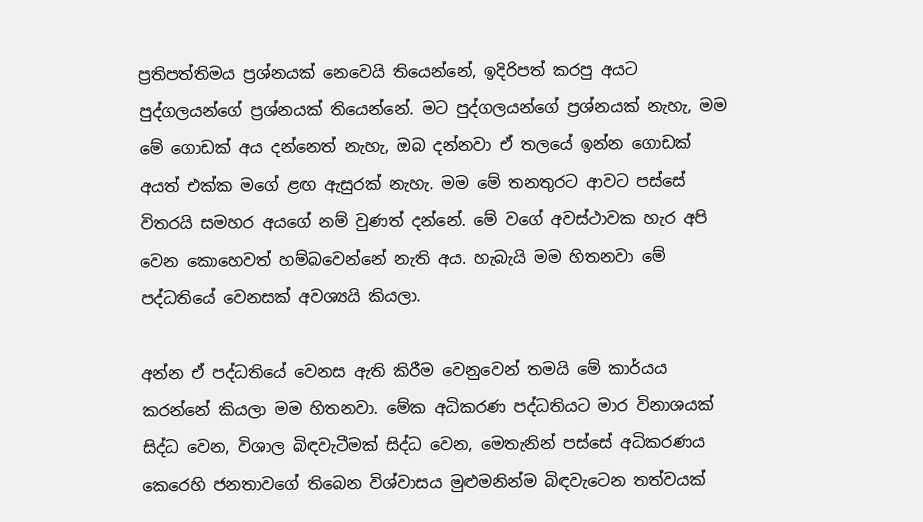ප්‍රතිපත්තිමය ප්‍රශ්නයක් නෙවෙයි තියෙන්නේ, ඉදිරිපත් කරපු අයට පුද්ගලයන්ගේ ප්‍රශ්නයක් තියෙන්නේ. මට පුද්ගලයන්ගේ ප්‍රශ්නයක් නැහැ, මම මේ ගොඩක් අය දන්නෙත් නැහැ, ඔබ දන්නවා ඒ තලයේ ඉන්න ගොඩක් අයත් එක්ක මගේ ළඟ ඇසුරක් නැහැ. මම මේ තනතුරට ආවට පස්සේ විතරයි සමහර අයගේ නම් වුණත් දන්නේ. මේ වගේ අවස්ථාවක හැර අපි වෙන කොහෙවත් හම්බවෙන්නේ නැති අය. හැබැයි මම හිතනවා මේ පද්ධතියේ වෙනසක් අවශ්‍යයි කියලා.

අන්න ඒ පද්ධතියේ වෙනස ඇති කිරීම වෙනුවෙන් තමයි මේ කාර්යය කරන්නේ කියලා මම හිතනවා. මේක අධිකරණ පද්ධතියට මාර විනාශයක් සිද්ධ වෙන, විශාල බිඳවැටීමක් සිද්ධ වෙන, මෙතැනින් පස්සේ අධිකරණය කෙරෙහි ජනතාවගේ තිබෙන විශ්වාසය මුළුමනින්ම බිඳවැටෙන තත්වයක්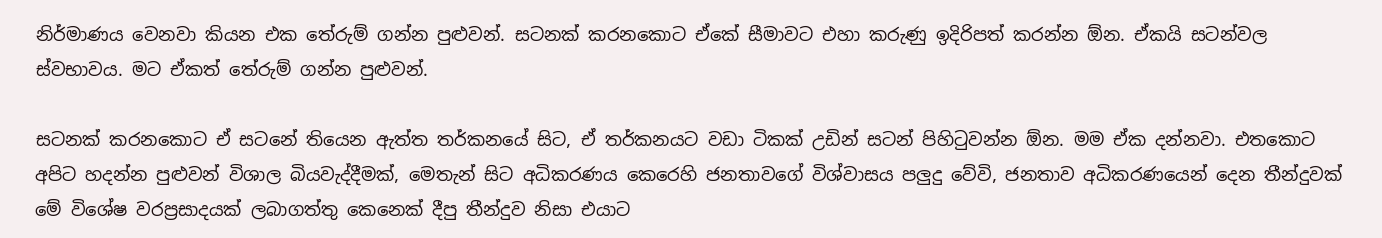නිර්මාණය වෙනවා කියන එක තේරුම් ගන්න පුළුවන්. සටනක් කරනකොට ඒකේ සීමාවට එහා කරුණු ඉදිරිපත් කරන්න ඕන. ඒකයි සටන්වල ස්වභාවය. මට ඒකත් තේරුම් ගන්න පුළුවන්.

සටනක් කරනකොට ඒ සටනේ තියෙන ඇත්ත තර්කනයේ සිට, ඒ තර්කනයට වඩා ටිකක් උඩින් සටන් පිහිටුවන්න ඕන. මම ඒක දන්නවා. එතකොට අපිට හදන්න පුළුවන් විශාල බියවැද්දීමක්, මෙතැන් සිට අධිකරණය කෙරෙහි ජනතාවගේ විශ්වාසය පලුදු වේවි, ජනතාව අධිකරණයෙන් දෙන තීන්දුවක් මේ විශේෂ වරප්‍රසාදයක් ලබාගත්තු කෙනෙක් දීපු තීන්දුව නිසා එයාට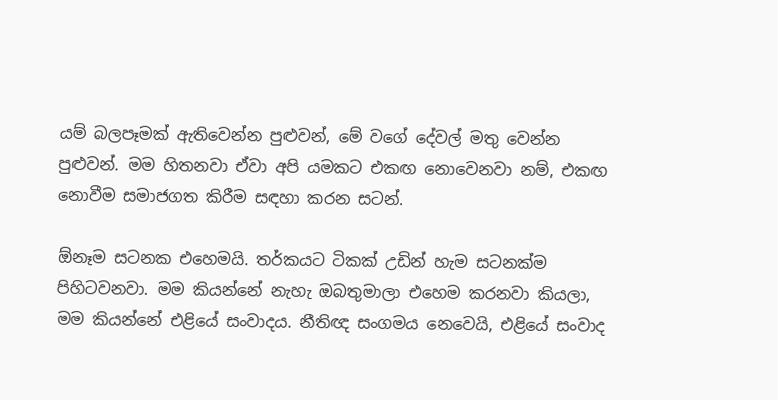යම් බලපෑමක් ඇතිවෙන්න පුළුවන්, මේ වගේ දේවල් මතු වෙන්න පුළුවන්. මම හිතනවා ඒවා අපි යමකට එකඟ නොවෙනවා නම්, එකඟ නොවීම සමාජගත කිරීම සඳහා කරන සටන්.

ඕනෑම සටනක එහෙමයි. තර්කයට ටිකක් උඩින් හැම සටනක්ම පිහිටවනවා. මම කියන්නේ නැහැ ඔබතුමාලා එහෙම කරනවා කියලා, මම කියන්නේ එළියේ සංවාදය. නීතිඥ සංගමය නෙවෙයි, එළියේ සංවාද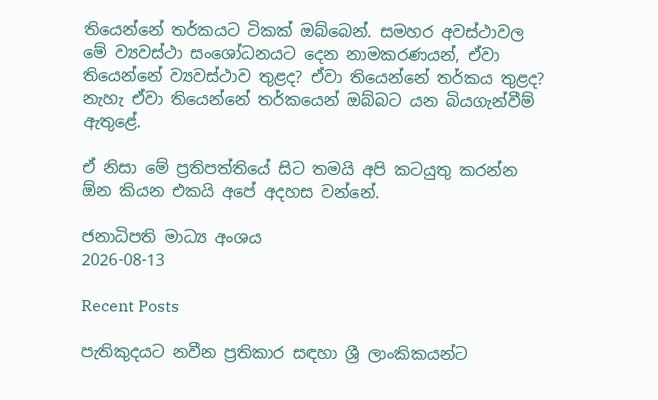තියෙන්නේ තර්කයට ටිකක් ඔබ්බෙන්. සමහර අවස්ථාවල මේ ව්‍යවස්ථා සංශෝධනයට දෙන නාමකරණයන්, ඒවා තියෙන්නේ ව්‍යවස්ථාව තුළද? ඒවා තියෙන්නේ තර්කය තුළද? නැහැ ඒවා තියෙන්නේ තර්කයෙන් ඔබ්බට යන බියගැන්වීම් ඇතුළේ.

ඒ නිසා මේ ප්‍රතිපත්තියේ සිට තමයි අපි කටයුතු කරන්න ඕන කියන එකයි අපේ අදහස වන්නේ.

ජනාධිපති මාධ්‍ය අංශය
2026-08-13

Recent Posts

පැතිකුදයට නවීන ප්‍රතිකාර සඳහා ශ්‍රී ලාංකිකයන්ට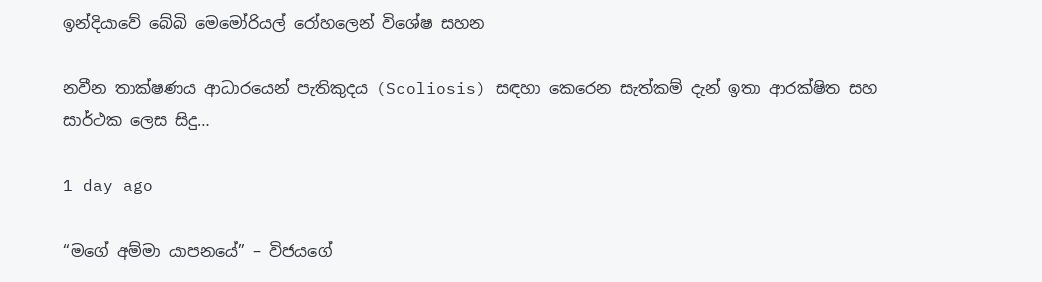ඉන්දියාවේ බේබි මෙමෝරියල් රෝහලෙන් විශේෂ සහන

නවීන තාක්ෂණය ආධාරයෙන් පැතිකුදය (Scoliosis) සඳහා කෙරෙන සැත්කම් දැන් ඉතා ආරක්ෂිත සහ සාර්ථක ලෙස සිදු…

1 day ago

“මගේ අම්මා යාපනයේ” – විජයගේ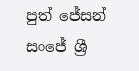පුත් ජේසන් සංජේ ශ්‍රී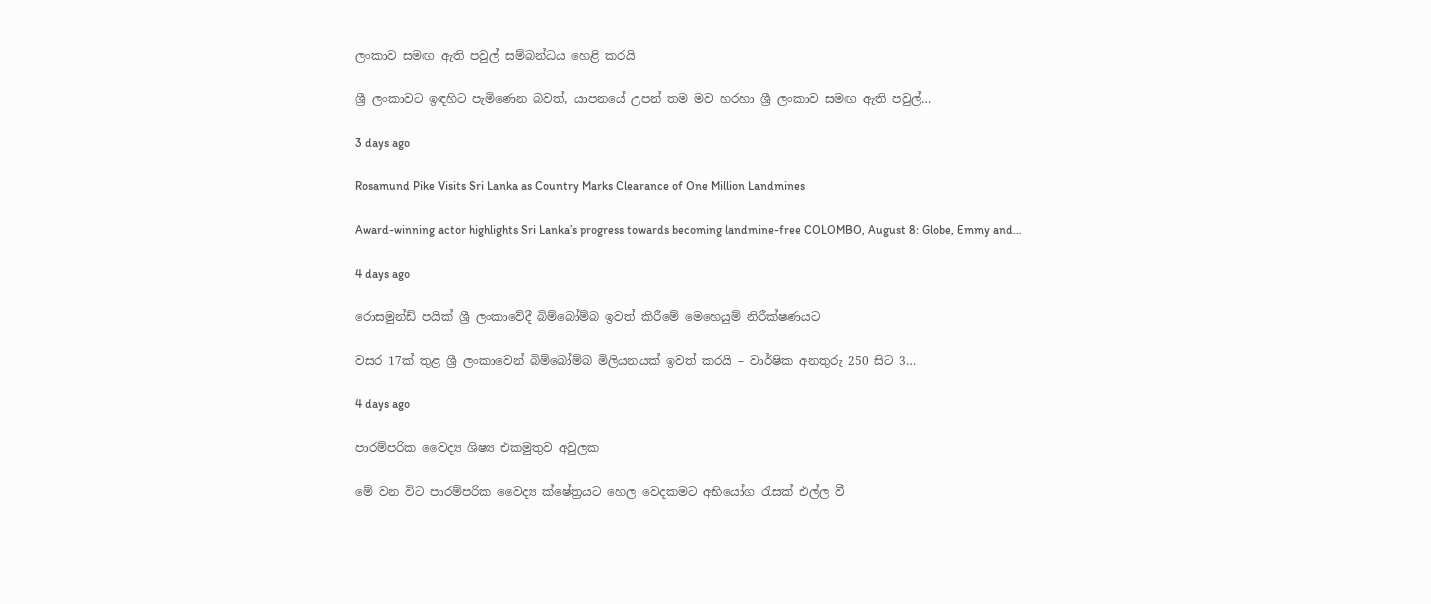ලංකාව සමඟ ඇති පවුල් සම්බන්ධය හෙළි කරයි

ශ්‍රී ලංකාවට ඉඳහිට පැමිණෙන බවත්, යාපනයේ උපන් තම මව හරහා ශ්‍රී ලංකාව සමඟ ඇති පවුල්…

3 days ago

Rosamund Pike Visits Sri Lanka as Country Marks Clearance of One Million Landmines

Award-winning actor highlights Sri Lanka’s progress towards becoming landmine-free COLOMBO, August 8: Globe, Emmy and…

4 days ago

රොසමුන්ඩ් පයික් ශ්‍රී ලංකාවේදී බිම්බෝම්බ ඉවත් කිරීමේ මෙහෙයුම් නිරීක්ෂණයට

වසර 17ක් තුළ ශ්‍රී ලංකාවෙන් බිම්බෝම්බ මිලියනයක් ඉවත් කරයි – වාර්ෂික අනතුරු 250 සිට 3…

4 days ago

පාරම්පරික වෛද්‍ය ශිෂ්‍ය එකමුතුව අවුලක

මේ වන විට පාරම්පරික වෛද්‍ය ක්ෂේත්‍රයට හෙල වෙදකමට අභියෝග රැසක් එල්ල වී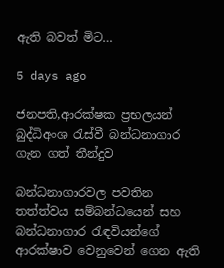ඇති බවත් මිට…

5 days ago

ජනපති,ආරක්ෂක ප්‍රභලයන් බුද්ධිඅංශ රැස්වී බන්ධනාගාර ගැන ගත් තීන්දුව

බන්ධනාගාරවල පවතින තත්ත්වය සම්බන්ධයෙන් සහ බන්ධනාගාර රැඳවියන්ගේ ආරක්ෂාව වෙනුවෙන් ගෙන ඇති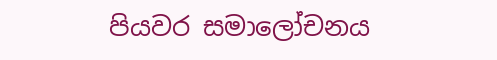පියවර සමාලෝචනය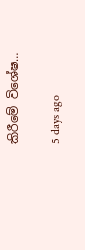කිරීමේ විශේෂ…

5 days ago